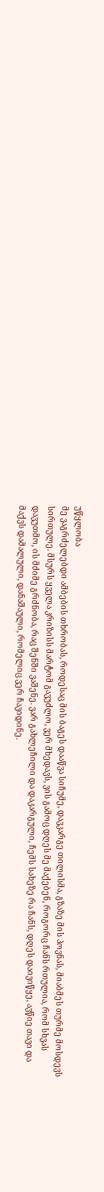უწყლობა
მე ვაგრძელებდი ამბების თხრობას, როდესაც მის ბაგეს დააწვა სიჩუმე, დავკარგე თილისმა, გზაზე მის პოვნას, მიაბმეს თურმე მოსდევს სირთულე. მსურს ყველა კრიზისს მარტომ გავუძლო, ვერ მხედავს, ვის გამოც დღეს მე მაქებენ, როგორც ჩანს რთულია, რომ სხვას დავუთმო, ის მძიმე გრძნობა, რაც შენში ვაშენე. ვარ გახლეჩილი და დაკარგული, ჩემს სახეზე რა ჩანს, დღეს დაივიწყე, ავწიე თავი და მაქვს დამალული, დანაშაული, რომელიც ვერ ჩავიდინე.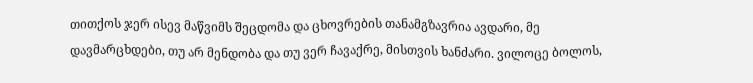თითქოს ჯერ ისევ მაწვიმს შეცდომა და ცხოვრების თანამგზავრია ავდარი, მე დავმარცხდები, თუ არ მენდობა და თუ ვერ ჩავაქრე, მისთვის ხანძარი. ვილოცე ბოლოს,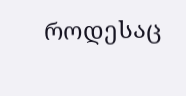როდესაც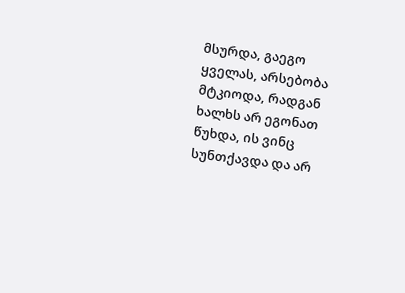მსურდა, გაეგო ყველას, არსებობა მტკიოდა, რადგან ხალხს არ ეგონათ წუხდა, ის ვინც სუნთქავდა და არ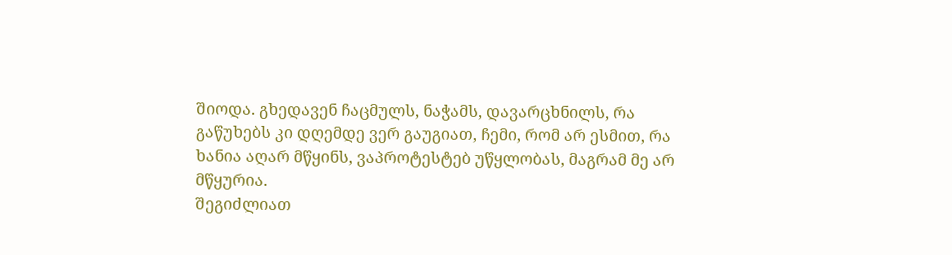შიოდა. გხედავენ ჩაცმულს, ნაჭამს, დავარცხნილს, რა გაწუხებს კი დღემდე ვერ გაუგიათ, ჩემი, რომ არ ესმით, რა ხანია აღარ მწყინს, ვაპროტესტებ უწყლობას, მაგრამ მე არ მწყურია.
შეგიძლიათ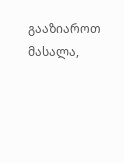გააზიაროთ მასალა,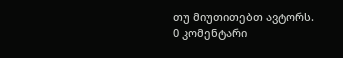თუ მიუთითებთ ავტორს.
0 კომენტარი